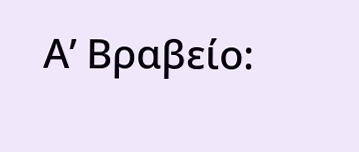Α’ Βραβείο: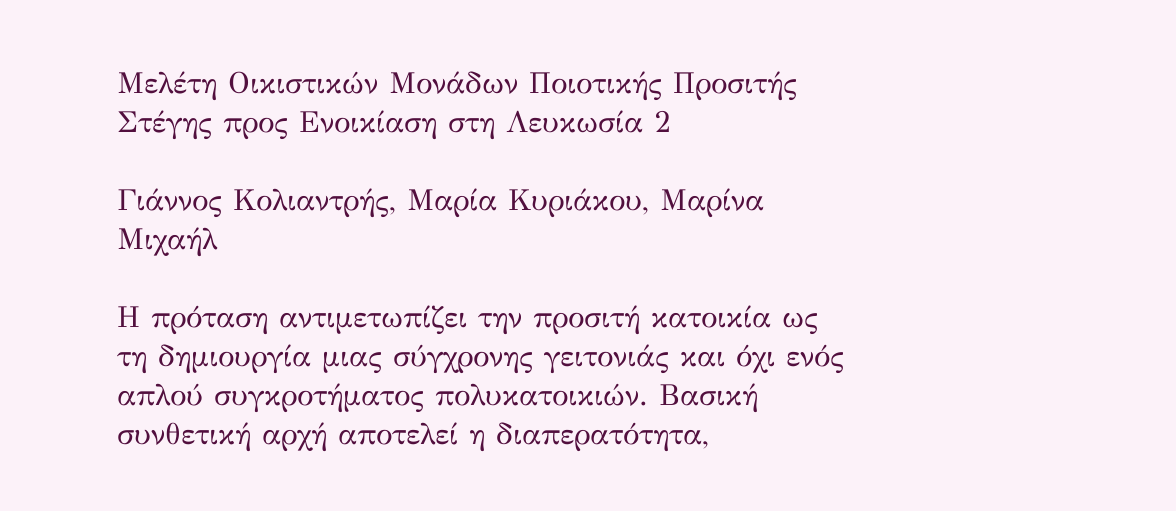Μελέτη Οικιστικών Μονάδων Ποιοτικής Προσιτής Στέγης προς Ενοικίαση στη Λευκωσία 2

Γιάννος Κολιαντρής, Μαρία Κυριάκου, Μαρίνα Μιχαήλ

Η πρόταση αντιμετωπίζει την προσιτή κατοικία ως τη δημιουργία μιας σύγχρονης γειτονιάς και όχι ενός απλού συγκροτήματος πολυκατοικιών. Βασική συνθετική αρχή αποτελεί η διαπερατότητα,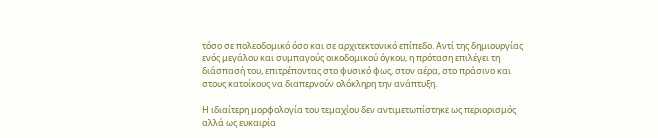τόσο σε πολεοδομικό όσο και σε αρχιτεκτονικό επίπεδο. Αντί της δημιουργίας ενός μεγάλου και συμπαγούς οικοδομικού όγκου, η πρόταση επιλέγει τη διάσπασή του, επιτρέποντας στο φυσικό φως, στον αέρα, στο πράσινο και στους κατοίκους να διαπερνούν ολόκληρη την ανάπτυξη.

Η ιδιαίτερη μορφολογία του τεμαχίου δεν αντιμετωπίστηκε ως περιορισμός αλλά ως ευκαιρία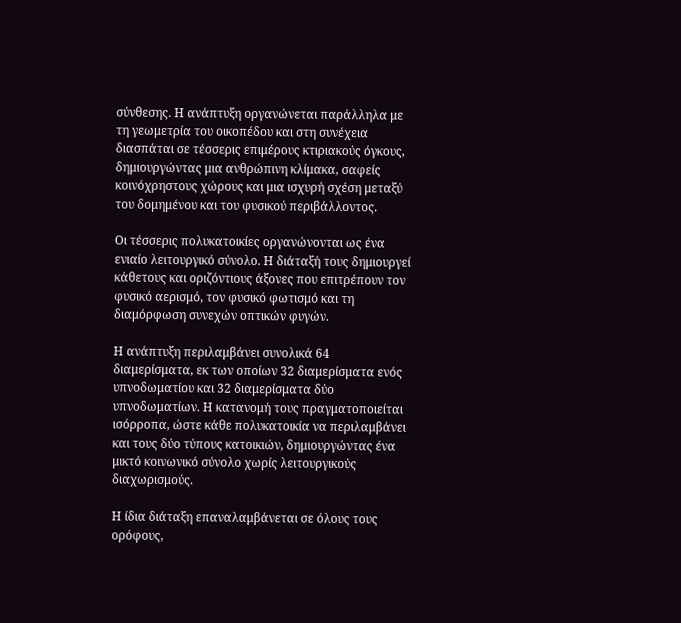σύνθεσης. Η ανάπτυξη οργανώνεται παράλληλα με τη γεωμετρία του οικοπέδου και στη συνέχεια διασπάται σε τέσσερις επιμέρους κτιριακούς όγκους, δημιουργώντας μια ανθρώπινη κλίμακα, σαφείς κοινόχρηστους χώρους και μια ισχυρή σχέση μεταξύ του δομημένου και του φυσικού περιβάλλοντος.

Οι τέσσερις πολυκατοικίες οργανώνονται ως ένα ενιαίο λειτουργικό σύνολο. Η διάταξή τους δημιουργεί κάθετους και οριζόντιους άξονες που επιτρέπουν τον φυσικό αερισμό, τον φυσικό φωτισμό και τη διαμόρφωση συνεχών οπτικών φυγών.

Η ανάπτυξη περιλαμβάνει συνολικά 64 διαμερίσματα, εκ των οποίων 32 διαμερίσματα ενός υπνοδωματίου και 32 διαμερίσματα δύο υπνοδωματίων. Η κατανομή τους πραγματοποιείται ισόρροπα, ώστε κάθε πολυκατοικία να περιλαμβάνει και τους δύο τύπους κατοικιών, δημιουργώντας ένα μικτό κοινωνικό σύνολο χωρίς λειτουργικούς διαχωρισμούς.

Η ίδια διάταξη επαναλαμβάνεται σε όλους τους ορόφους,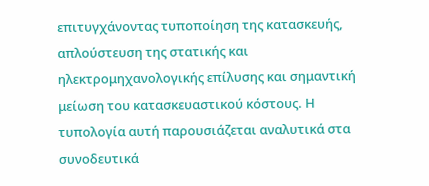επιτυγχάνοντας τυποποίηση της κατασκευής, απλούστευση της στατικής και ηλεκτρομηχανολογικής επίλυσης και σημαντική μείωση του κατασκευαστικού κόστους. Η τυπολογία αυτή παρουσιάζεται αναλυτικά στα συνοδευτικά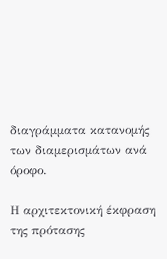διαγράμματα κατανομής των διαμερισμάτων ανά όροφο.

Η αρχιτεκτονική έκφραση της πρότασης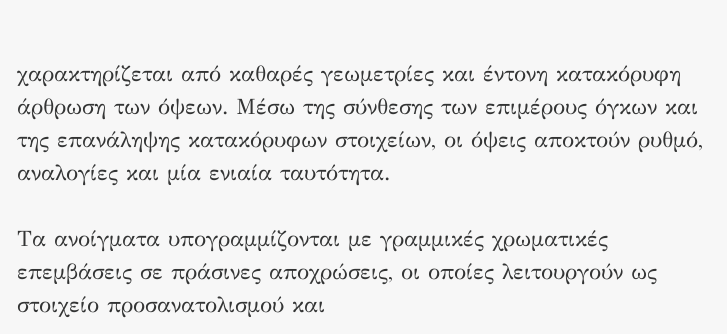χαρακτηρίζεται από καθαρές γεωμετρίες και έντονη κατακόρυφη άρθρωση των όψεων. Μέσω της σύνθεσης των επιμέρους όγκων και της επανάληψης κατακόρυφων στοιχείων, οι όψεις αποκτούν ρυθμό, αναλογίες και μία ενιαία ταυτότητα.

Τα ανοίγματα υπογραμμίζονται με γραμμικές χρωματικές επεμβάσεις σε πράσινες αποχρώσεις, οι οποίες λειτουργούν ως στοιχείο προσανατολισμού και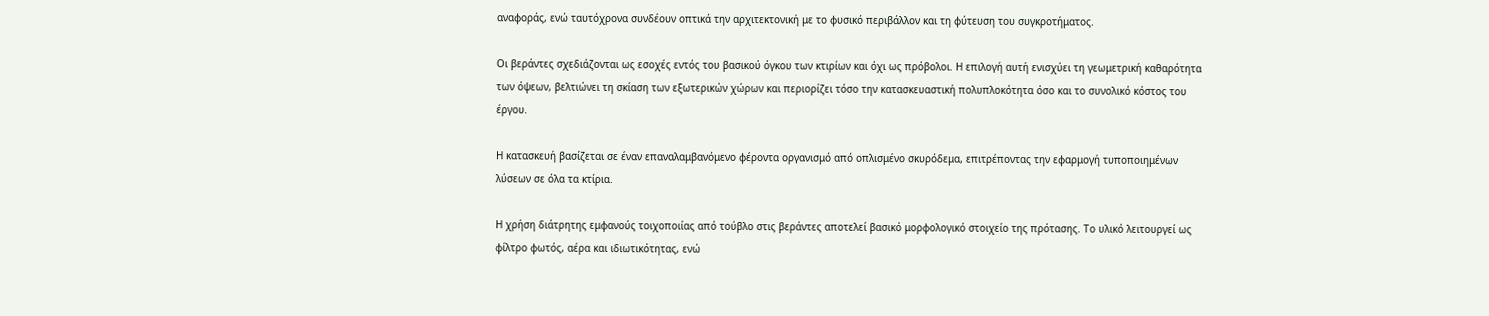αναφοράς, ενώ ταυτόχρονα συνδέουν οπτικά την αρχιτεκτονική με το φυσικό περιβάλλον και τη φύτευση του συγκροτήματος.

Οι βεράντες σχεδιάζονται ως εσοχές εντός του βασικού όγκου των κτιρίων και όχι ως πρόβολοι. Η επιλογή αυτή ενισχύει τη γεωμετρική καθαρότητα των όψεων, βελτιώνει τη σκίαση των εξωτερικών χώρων και περιορίζει τόσο την κατασκευαστική πολυπλοκότητα όσο και το συνολικό κόστος του έργου.

Η κατασκευή βασίζεται σε έναν επαναλαμβανόμενο φέροντα οργανισμό από οπλισμένο σκυρόδεμα, επιτρέποντας την εφαρμογή τυποποιημένων λύσεων σε όλα τα κτίρια.

Η χρήση διάτρητης εμφανoύς τοιχοποιίας από τούβλο στις βεράντες αποτελεί βασικό μορφολογικό στοιχείο της πρότασης. Το υλικό λειτουργεί ως φίλτρο φωτός, αέρα και ιδιωτικότητας, ενώ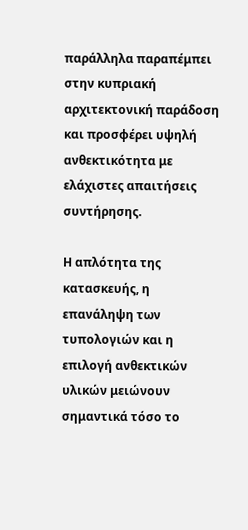παράλληλα παραπέμπει στην κυπριακή αρχιτεκτονική παράδοση και προσφέρει υψηλή ανθεκτικότητα με ελάχιστες απαιτήσεις συντήρησης.

Η απλότητα της κατασκευής, η επανάληψη των τυπολογιών και η επιλογή ανθεκτικών υλικών μειώνουν σημαντικά τόσο το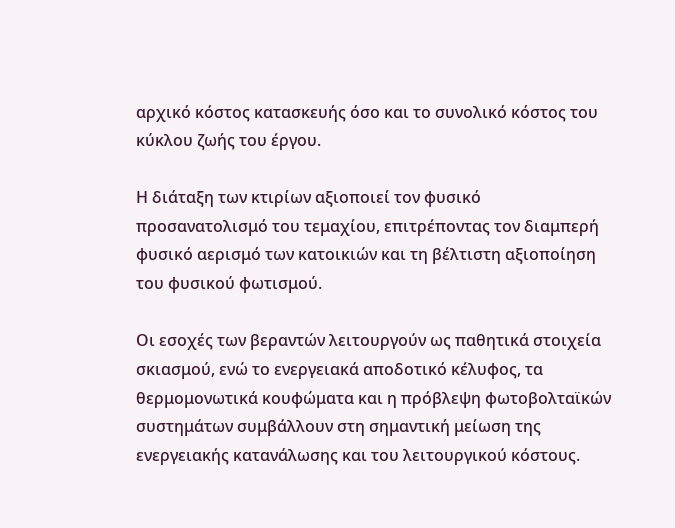αρχικό κόστος κατασκευής όσο και το συνολικό κόστος του κύκλου ζωής του έργου.

Η διάταξη των κτιρίων αξιοποιεί τον φυσικό προσανατολισμό του τεμαχίου, επιτρέποντας τον διαμπερή φυσικό αερισμό των κατοικιών και τη βέλτιστη αξιοποίηση του φυσικού φωτισμού.

Οι εσοχές των βεραντών λειτουργούν ως παθητικά στοιχεία σκιασμού, ενώ το ενεργειακά αποδοτικό κέλυφος, τα θερμομονωτικά κουφώματα και η πρόβλεψη φωτοβολταϊκών συστημάτων συμβάλλουν στη σημαντική μείωση της ενεργειακής κατανάλωσης και του λειτουργικού κόστους.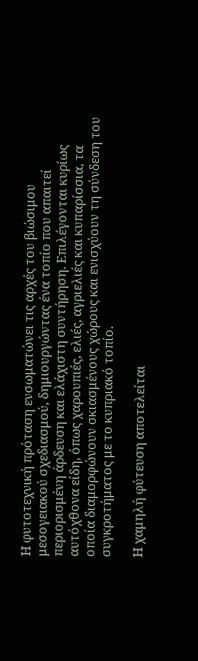Η φυτοτεχνική πρόταση ενσωματώνει τις αρχές του βιώσιμου μεσογειακού σχεδιασμού, δημιουργώντας ένα τοπίο που απαιτεί περιορισμένη άρδευση και ελάχιστη συντήρηση. Επιλέγονται κυρίως αυτόχθονα είδη, όπως χαρουπιές, ελιές, αγριελιές και κυπαρίσσια, τα οποία διαμορφώνουν σκιασμένους χώρους και ενισχύουν τη σύνδεση του συγκροτήματος με το κυπριακό τοπίο.

Η χαμηλή φύτευση αποτελείται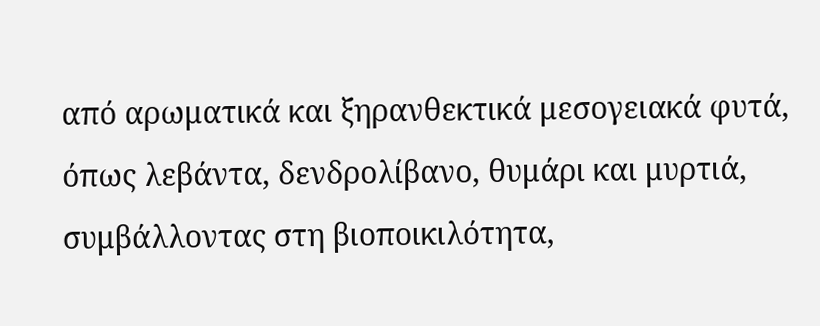από αρωματικά και ξηρανθεκτικά μεσογειακά φυτά, όπως λεβάντα, δενδρολίβανο, θυμάρι και μυρτιά, συμβάλλοντας στη βιοποικιλότητα,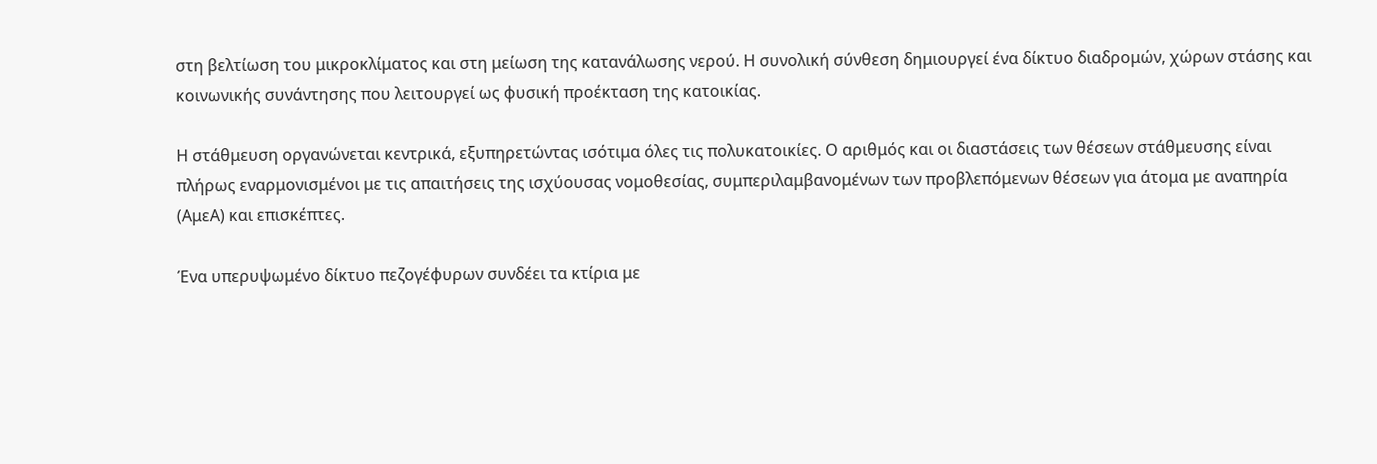στη βελτίωση του μικροκλίματος και στη μείωση της κατανάλωσης νερού. Η συνολική σύνθεση δημιουργεί ένα δίκτυο διαδρομών, χώρων στάσης και κοινωνικής συνάντησης που λειτουργεί ως φυσική προέκταση της κατοικίας.

Η στάθμευση οργανώνεται κεντρικά, εξυπηρετώντας ισότιμα όλες τις πολυκατοικίες. Ο αριθμός και οι διαστάσεις των θέσεων στάθμευσης είναι πλήρως εναρμονισμένοι με τις απαιτήσεις της ισχύουσας νομοθεσίας, συμπεριλαμβανομένων των προβλεπόμενων θέσεων για άτομα με αναπηρία (ΑμεΑ) και επισκέπτες.

Ένα υπερυψωμένο δίκτυο πεζογέφυρων συνδέει τα κτίρια με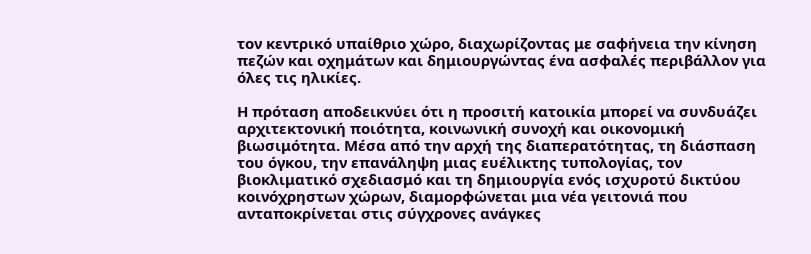τον κεντρικό υπαίθριο χώρο, διαχωρίζοντας με σαφήνεια την κίνηση πεζών και οχημάτων και δημιουργώντας ένα ασφαλές περιβάλλον για όλες τις ηλικίες.

Η πρόταση αποδεικνύει ότι η προσιτή κατοικία μπορεί να συνδυάζει αρχιτεκτονική ποιότητα, κοινωνική συνοχή και οικονομική βιωσιμότητα. Μέσα από την αρχή της διαπερατότητας, τη διάσπαση του όγκου, την επανάληψη μιας ευέλικτης τυπολογίας, τον βιοκλιματικό σχεδιασμό και τη δημιουργία ενός ισχυροτύ δικτύου κοινόχρηστων χώρων, διαμορφώνεται μια νέα γειτονιά που ανταποκρίνεται στις σύγχρονες ανάγκες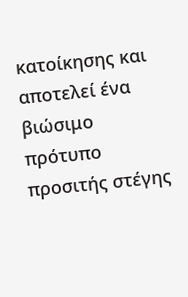κατοίκησης και αποτελεί ένα βιώσιμο πρότυπο προσιτής στέγης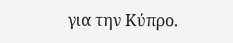για την Κύπρο.